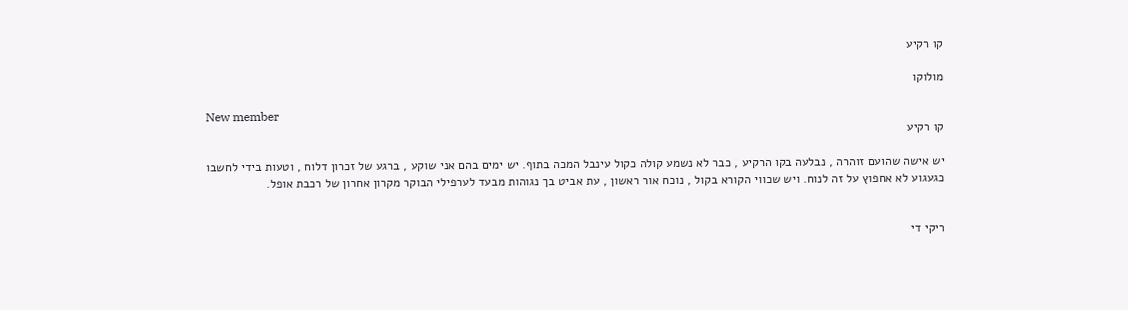קו רקיע

מולוקו

New member
קו רקיע

יש אישה שהועם זוהרה , נבלעה בקו הרקיע , כבר לא נשמע קולה כקול עינבל המכה בתוף. יש ימים בהם אני שוקע , ברגע של זכרון דלוח , וטעות בידי לחשבו כגעגוע לא אחפוץ על זה לנוח. ויש שכווי הקורא בקול , נוכח אור ראשון , עת אביט בך נגוהות מבעד לערפילי הבוקר מקרון אחרון של רכבת אופל.


ריקי די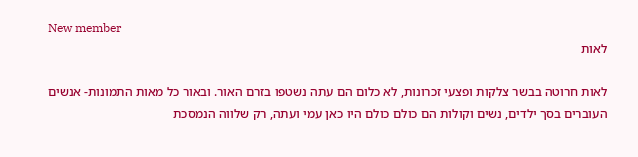New member
לאות

לאות חרוטה בבשר צלקות ופצעי זכרונות, לא כלום הם עתה נשטפו בזרם האור. ובאור כל מאות התמונות- אנשים העוברים בסך ילדים, נשים וקולות הם כולם כולם היו כאן עמי ועתה, רק שלווה הנמסכת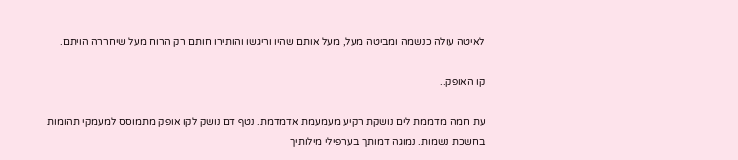לאיטה עולה כנשמה ומביטה מעל, מעל אותם שהיו וריגשו והותירו חותם רק הרוח מעל שיחררה הויתם.

קו האופק..

עת חמה מדממת לים נושקת רקיע מעמעמת אדמדמת. נטף דם נושק לקו אופק מתמוסס למעמקי תהומות בחשכת נשמות. נמוגה דמותך בערפילי מילותיך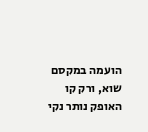הועמה במקסם שוא, ורק קו האופק נותר נקי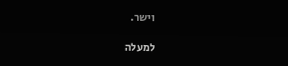וישר.

למעלה